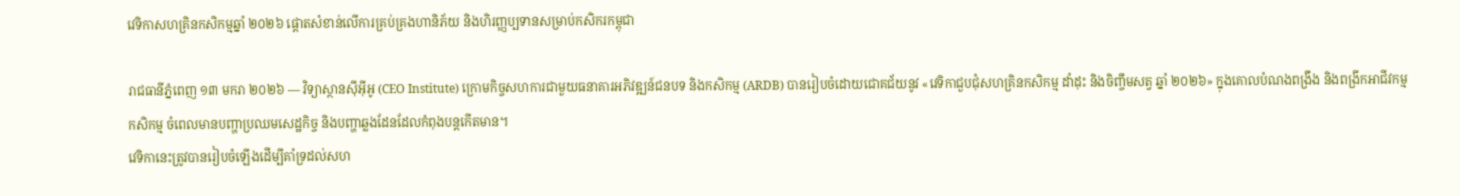វេទិកាសហគ្រិនកសិកម្មឆ្នាំ ២០២៦ ផ្ដោតសំខាន់លើការគ្រប់គ្រងហានិភ័យ និងហិរញ្ញប្បទានសម្រាប់កសិករកម្ពុជា

រាជធានីភ្នំពេញ ១៣ មករា ២០២៦ — វិទ្យាស្ថានស៊ីអ៊ីអូ (CEO Institute) ក្រោមកិច្ចសហការជាមួយធនាគារអភិវឌ្ឍន៍ជនបទ និងកសិកម្ម (ARDB) បានរៀបចំដោយជោគជ័យនូវ «វេទិកាជួបជុំសហគ្រិនកសិកម្ម ដាំដុះ និងចិញ្ចឹមសត្វ ឆ្នាំ ២០២៦» ក្នុងគោលបំណងពង្រឹង និងពង្រីកអាជីវកម្មកសិកម្ម ចំពេលមានបញ្ហាប្រឈមសេដ្ឋកិច្ច និងបញ្ហាឆ្លងដែនដែលកំពុងបន្តកើតមាន។
វេទិកានេះត្រូវបានរៀបចំឡើងដើម្បីគាំទ្រដល់សហ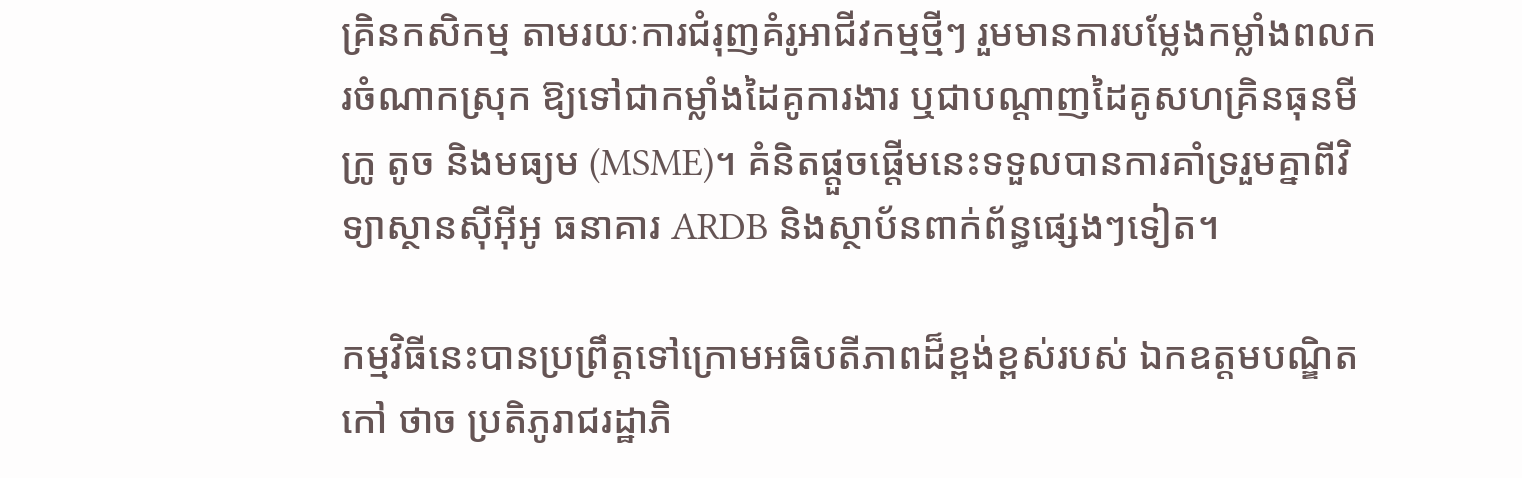គ្រិនកសិកម្ម តាមរយៈការជំរុញគំរូអាជីវកម្មថ្មីៗ រួមមានការបម្លែងកម្លាំងពលករចំណាកស្រុក ឱ្យទៅជាកម្លាំងដៃគូការងារ ឬជាបណ្ដាញដៃគូសហគ្រិនធុនមីក្រូ តូច និងមធ្យម (MSME)។ គំនិតផ្ដួចផ្ដើមនេះទទួលបានការគាំទ្ររួមគ្នាពីវិទ្យាស្ថានស៊ីអ៊ីអូ ធនាគារ ARDB និងស្ថាប័នពាក់ព័ន្ធផ្សេងៗទៀត។

កម្មវិធីនេះបានប្រព្រឹត្តទៅក្រោមអធិបតីភាពដ៏ខ្ពង់ខ្ពស់របស់ ឯកឧត្តមបណ្ឌិត កៅ ថាច ប្រតិភូរាជរដ្ឋាភិ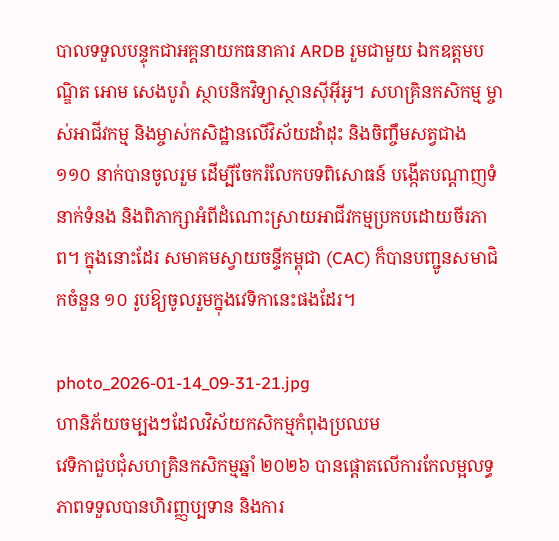បាលទទួលបន្ទុកជាអគ្គនាយកធនាគារ ARDB រួមជាមួយ ឯកឧត្តមបណ្ឌិត អោម សេងបូរ៉ា ស្ថាបនិកវិទ្យាស្ថានស៊ីអ៊ីអូ។ សហគ្រិនកសិកម្ម ម្ចាស់អាជីវកម្ម និងម្ចាស់កសិដ្ឋានលើវិស័យដាំដុះ និងចិញ្ចឹមសត្វជាង ១១០ នាក់បានចូលរួម ដើម្បីចែករំលែកបទពិសោធន៍ បង្កើតបណ្ដាញទំនាក់ទំនង និងពិភាក្សាអំពីដំណោះស្រាយអាជីវកម្មប្រកបដោយចីរភាព។ ក្នុងនោះដែរ សមាគមស្វាយចន្ទីកម្ពុជា (CAC) ក៏បានបញ្ជូនសមាជិកចំនួន ១០ រូបឱ្យចូលរួមក្នុងវេទិកានេះផងដែរ។

photo_2026-01-14_09-31-21.jpg
ហានិភ័យចម្បងៗដែលវិស័យកសិកម្មកំពុងប្រឈម
វេទិកាជួបជុំសហគ្រិនកសិកម្មឆ្នាំ ២០២៦ បានផ្ដោតលើការកែលម្អលទ្ធភាពទទួលបានហិរញ្ញប្បទាន និងការ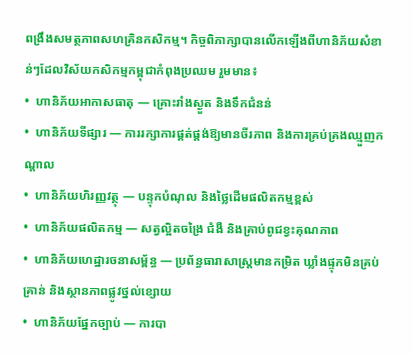ពង្រឹងសមត្ថភាពសហគ្រិនកសិកម្ម។ កិច្ចពិភាក្សាបានលើកឡើងពីហានិភ័យសំខាន់ៗដែលវិស័យកសិកម្មកម្ពុជាកំពុងប្រឈម រួមមាន៖
•  ហានិភ័យអាកាសធាតុ — គ្រោះរាំងស្ងួត និងទឹកជំនន់
•  ហានិភ័យទីផ្សារ — ការរក្សាការផ្គត់ផ្គង់ឱ្យមានចីរភាព និងការគ្រប់គ្រងឈ្មួញកណ្តាល
•  ហានិភ័យហិរញ្ញវត្ថុ — បន្ទុកបំណុល និងថ្លៃដើមផលិតកម្មខ្ពស់
•  ហានិភ័យផលិតកម្ម — សត្វល្អិតចង្រៃ ជំងឺ និងគ្រាប់ពូជខ្វះគុណភាព
•  ហានិភ័យហេដ្ឋារចនាសម្ព័ន្ធ — ប្រព័ន្ធធារាសាស្ត្រមានកម្រិត ឃ្លាំងផ្ទុកមិនគ្រប់គ្រាន់ និងស្ថានភាពផ្លូវថ្នល់ខ្សោយ
•  ហានិភ័យផ្នែកច្បាប់ — ការបា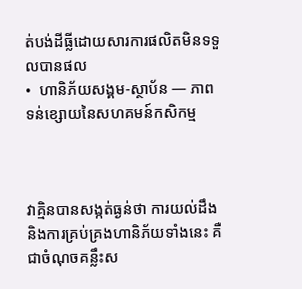ត់បង់ដីធ្លីដោយសារការផលិតមិនទទួលបានផល
•  ហានិភ័យសង្គម-ស្ថាប័ន — ភាពទន់ខ្សោយនៃសហគមន៍កសិកម្ម



វាគ្មិនបានសង្កត់ធ្ងន់ថា ការយល់ដឹង និងការគ្រប់គ្រងហានិភ័យទាំងនេះ គឺជាចំណុចគន្លឹះស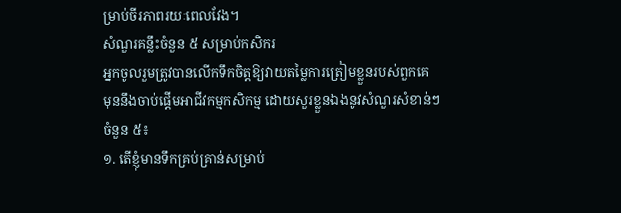ម្រាប់ចីរភាពរយៈពេលវែង។
សំណួរគន្លឹះចំនួន ៥ សម្រាប់កសិករ
អ្នកចូលរួមត្រូវបានលើកទឹកចិត្តឱ្យវាយតម្លៃការត្រៀមខ្លួនរបស់ពួកគេ មុននឹងចាប់ផ្តើមអាជីវកម្មកសិកម្ម ដោយសួរខ្លួនឯងនូវសំណួរសំខាន់ៗចំនួន ៥៖
១. តើខ្ញុំមានទឹកគ្រប់គ្រាន់សម្រាប់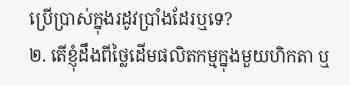ប្រើប្រាស់ក្នុងរដូវប្រាំងដែរឬទេ?
២. តើខ្ញុំដឹងពីថ្លៃដើមផលិតកម្មក្នុងមួយហិកតា ឬ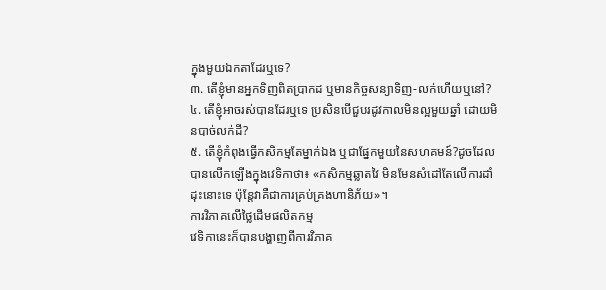ក្នុងមួយឯកតាដែរឬទេ?
៣. តើខ្ញុំមានអ្នកទិញពិតប្រាកដ ឬមានកិច្ចសន្យាទិញ-លក់ហើយឬនៅ?
៤. តើខ្ញុំអាចរស់បានដែរឬទេ ប្រសិនបើជួបរដូវកាលមិនល្អមួយឆ្នាំ ដោយមិនបាច់លក់ដី?
៥. តើខ្ញុំកំពុងធ្វើកសិកម្មតែម្នាក់ឯង ឬជាផ្នែកមួយនៃសហគមន៍?ដូចដែលបានលើកឡើងក្នុងវេទិកាថា៖ «កសិកម្មឆ្លាតវៃ មិនមែនសំដៅតែលើការដាំដុះនោះទេ ប៉ុន្តែវាគឺជាការគ្រប់គ្រងហានិភ័យ»។
ការវិភាគលើថ្លៃដើមផលិតកម្ម
វេទិកានេះក៏បានបង្ហាញពីការវិភាគ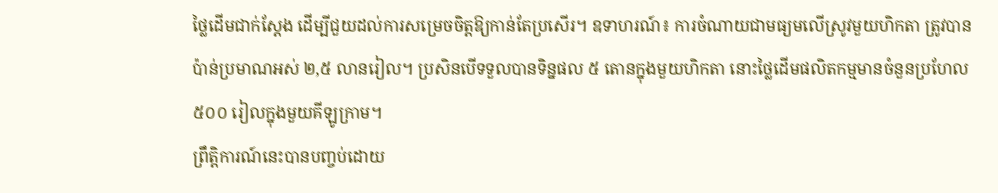ថ្លៃដើមជាក់ស្តែង ដើម្បីជួយដល់ការសម្រេចចិត្តឱ្យកាន់តែប្រសើរ។ ឧទាហរណ៍៖ ការចំណាយជាមធ្យមលើស្រូវមួយហិកតា ត្រូវបានប៉ាន់ប្រមាណអស់ ២,៥ លានរៀល។ ប្រសិនបើទទួលបានទិន្នផល ៥ តោនក្នុងមួយហិកតា នោះថ្លៃដើមផលិតកម្មមានចំនួនប្រហែល ៥០០ រៀលក្នុងមួយគីឡូក្រាម។
ព្រឹត្តិការណ៍នេះបានបញ្ចប់ដោយ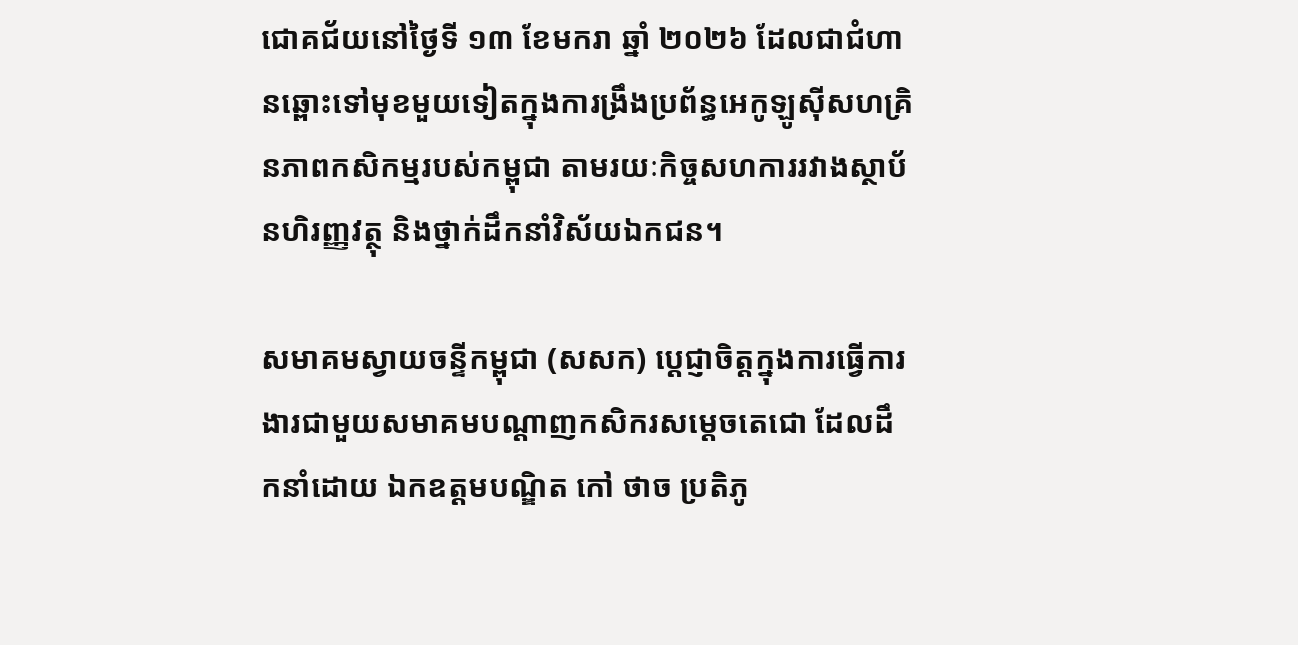ជោគជ័យនៅថ្ងៃទី ១៣ ខែមករា ឆ្នាំ ២០២៦ ដែលជាជំហានឆ្ពោះទៅមុខមួយទៀតក្នុងការង្រឹងប្រព័ន្ធអេកូឡូស៊ីសហគ្រិនភាពកសិកម្មរបស់កម្ពុជា តាមរយៈកិច្ចសហការរវាងស្ថាប័នហិរញ្ញវត្ថុ និងថ្នាក់ដឹកនាំវិស័យឯកជន។

សមាគមស្វាយចន្ទីកម្ពុជា (សសក) ប្តេជ្ញាចិត្តក្នុងការធ្វើការងារជាមួយសមាគមបណ្តាញកសិករសម្តេចតេជោ ដែលដឹកនាំដោយ ឯកឧត្តមបណ្ឌិត កៅ ថាច ប្រតិភូ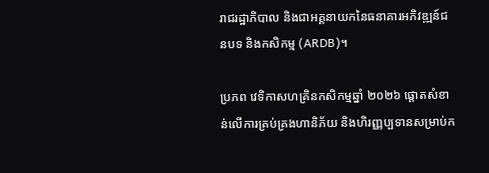រាជរដ្ឋាភិបាល និងជាអគ្គនាយកនៃធនាគារអភិវឌ្ឍន៍ជនបទ និងកសិកម្ម (ARDB)។

ប្រភព វេទិកាសហគ្រិនកសិកម្មឆ្នាំ ២០២៦ ផ្ដោតសំខាន់លើការគ្រប់គ្រងហានិភ័យ និងហិរញ្ញប្បទានសម្រាប់ក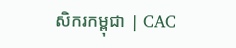សិករកម្ពុជា | CAC